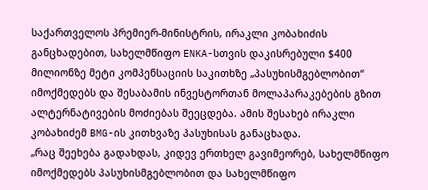საქართველოს პრემიერ-მინისტრის, ირაკლი კობახიძის განცხადებით, სახელმწიფო ENKA-სთვის დაკისრებული $400 მილიონზე მეტი კომპენსაციის საკითხზე „პასუხისმგებლობით“ იმოქმედებს და შესაბამის ინვესტორთან მოლაპარაკებების გზით ალტერნატივების მოძიებას შეეცდება. ამის შესახებ ირაკლი კობახიძემ BMG-ის კითხვაზე პასუხისას განაცხადა.
„რაც შეეხება გადახდას, კიდევ ერთხელ გავიმეორებ, სახელმწიფო იმოქმედებს პასუხისმგებლობით და სახელმწიფო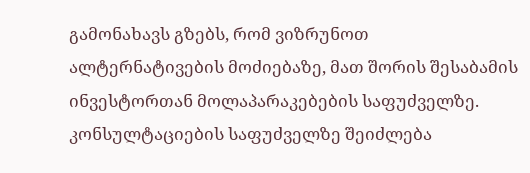გამონახავს გზებს, რომ ვიზრუნოთ ალტერნატივების მოძიებაზე, მათ შორის შესაბამის ინვესტორთან მოლაპარაკებების საფუძველზე. კონსულტაციების საფუძველზე შეიძლება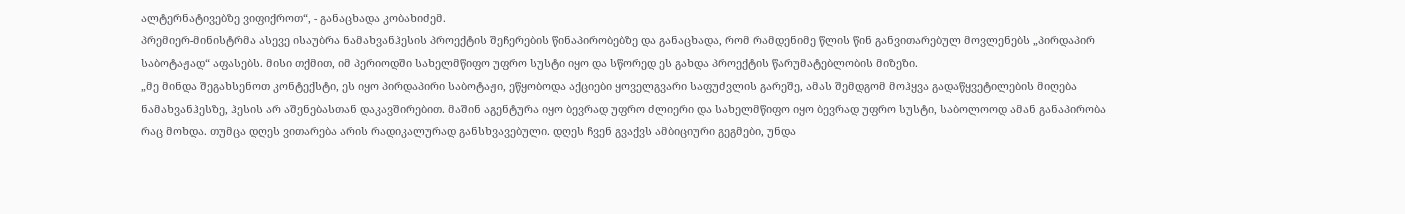ალტერნატივებზე ვიფიქროთ“, - განაცხადა კობახიძემ.
პრემიერ-მინისტრმა ასევე ისაუბრა ნამახვანჰესის პროექტის შეჩერების წინაპირობებზე და განაცხადა, რომ რამდენიმე წლის წინ განვითარებულ მოვლენებს „პირდაპირ საბოტაჟად“ აფასებს. მისი თქმით, იმ პერიოდში სახელმწიფო უფრო სუსტი იყო და სწორედ ეს გახდა პროექტის წარუმატებლობის მიზეზი.
„მე მინდა შეგახსენოთ კონტექსტი, ეს იყო პირდაპირი საბოტაჟი, ეწყობოდა აქციები ყოველგვარი საფუძვლის გარეშე, ამას შემდგომ მოჰყვა გადაწყვეტილების მიღება ნამახვანჰესზე, ჰესის არ აშენებასთან დაკავშირებით. მაშინ აგენტურა იყო ბევრად უფრო ძლიერი და სახელმწიფო იყო ბევრად უფრო სუსტი, საბოლოოდ ამან განაპირობა რაც მოხდა. თუმცა დღეს ვითარება არის რადიკალურად განსხვავებული. დღეს ჩვენ გვაქვს ამბიციური გეგმები, უნდა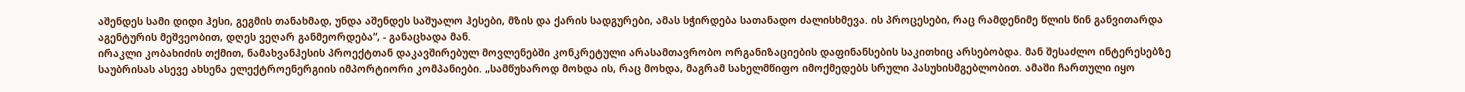აშენდეს სამი დიდი ჰესი, გეგმის თანახმად, უნდა აშენდეს საშუალო ჰესები, მზის და ქარის სადგურები, ამას სჭირდება სათანადო ძალისხმევა. ის პროცესები, რაც რამდენიმე წლის წინ განვითარდა აგენტურის მეშვეობით, დღეს ვეღარ განმეორდება“, - განაცხადა მან.
ირაკლი კობახიძის თქმით, ნამახვანჰესის პროექტთან დაკავშირებულ მოვლენებში კონკრეტული არასამთავრობო ორგანიზაციების დაფინანსების საკითხიც არსებობდა. მან შესაძლო ინტერესებზე საუბრისას ასევე ახსენა ელექტროენერგიის იმპორტიორი კომპანიები. „სამწუხაროდ მოხდა ის, რაც მოხდა, მაგრამ სახელმწიფო იმოქმედებს სრული პასუხისმგებლობით. ამაში ჩართული იყო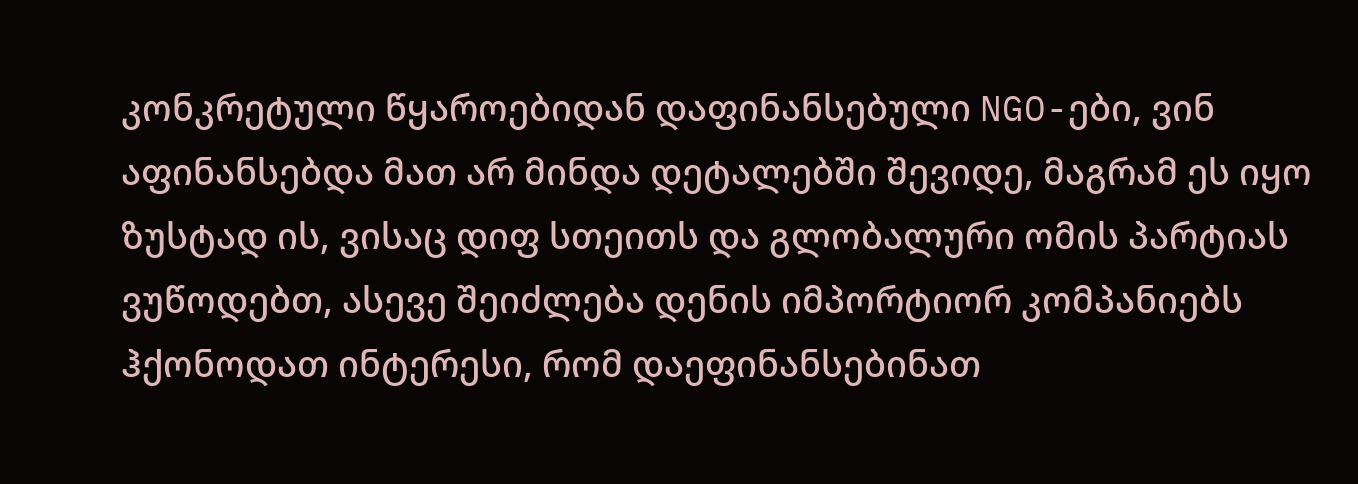კონკრეტული წყაროებიდან დაფინანსებული NGO-ები, ვინ აფინანსებდა მათ არ მინდა დეტალებში შევიდე, მაგრამ ეს იყო ზუსტად ის, ვისაც დიფ სთეითს და გლობალური ომის პარტიას ვუწოდებთ, ასევე შეიძლება დენის იმპორტიორ კომპანიებს ჰქონოდათ ინტერესი, რომ დაეფინანსებინათ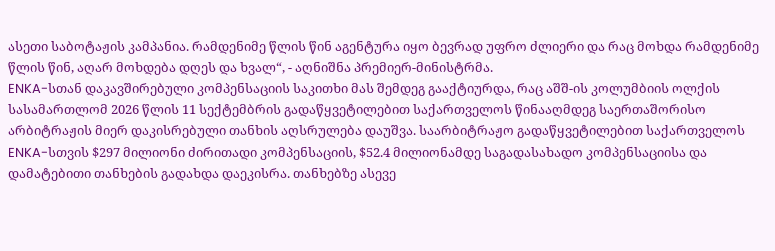ასეთი საბოტაჟის კამპანია. რამდენიმე წლის წინ აგენტურა იყო ბევრად უფრო ძლიერი და რაც მოხდა რამდენიმე წლის წინ, აღარ მოხდება დღეს და ხვალ“, - აღნიშნა პრემიერ-მინისტრმა.
ENKA-სთან დაკავშირებული კომპენსაციის საკითხი მას შემდეგ გააქტიურდა, რაც აშშ-ის კოლუმბიის ოლქის სასამართლომ 2026 წლის 11 სექტემბრის გადაწყვეტილებით საქართველოს წინააღმდეგ საერთაშორისო არბიტრაჟის მიერ დაკისრებული თანხის აღსრულება დაუშვა. საარბიტრაჟო გადაწყვეტილებით საქართველოს ENKA-სთვის $297 მილიონი ძირითადი კომპენსაციის, $52.4 მილიონამდე საგადასახადო კომპენსაციისა და დამატებითი თანხების გადახდა დაეკისრა. თანხებზე ასევე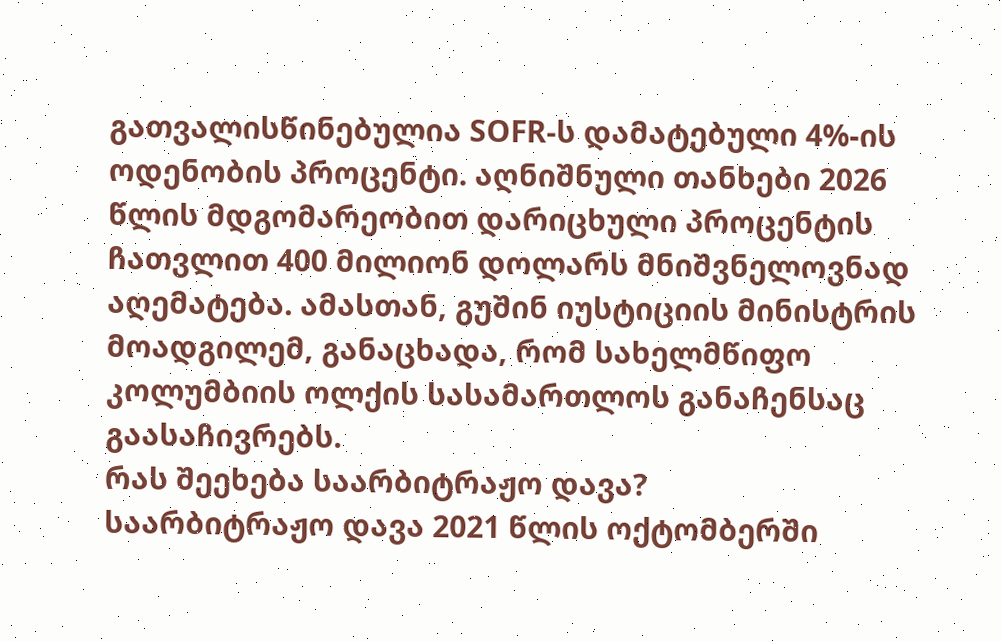გათვალისწინებულია SOFR-ს დამატებული 4%-ის ოდენობის პროცენტი. აღნიშნული თანხები 2026 წლის მდგომარეობით დარიცხული პროცენტის ჩათვლით 400 მილიონ დოლარს მნიშვნელოვნად აღემატება. ამასთან, გუშინ იუსტიციის მინისტრის მოადგილემ, განაცხადა, რომ სახელმწიფო კოლუმბიის ოლქის სასამართლოს განაჩენსაც გაასაჩივრებს.
რას შეეხება საარბიტრაჟო დავა?
საარბიტრაჟო დავა 2021 წლის ოქტომბერში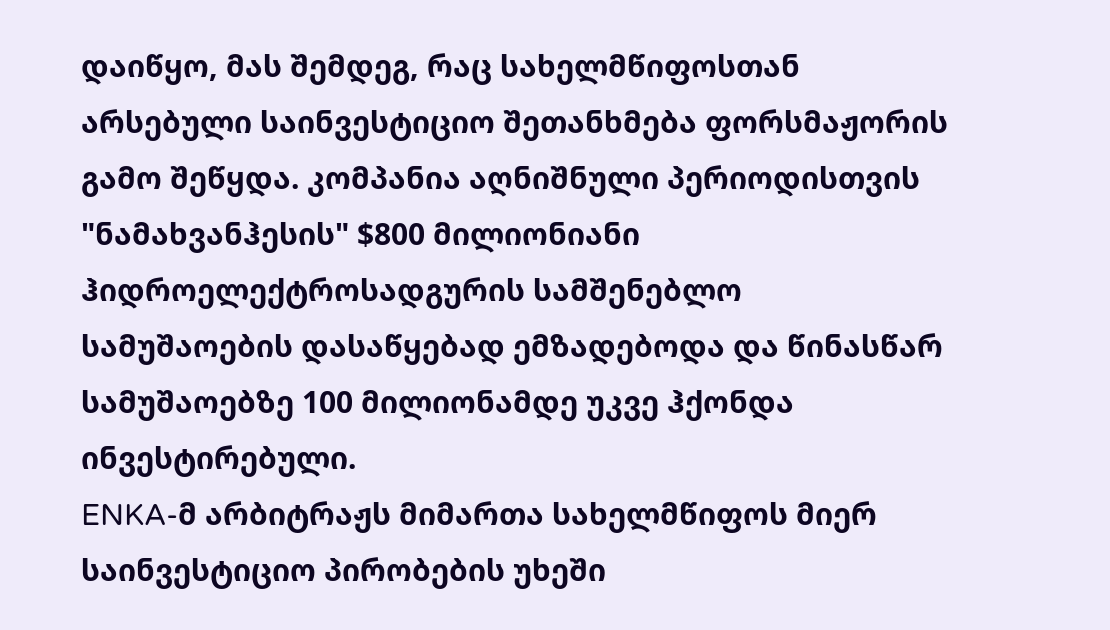დაიწყო, მას შემდეგ, რაც სახელმწიფოსთან არსებული საინვესტიციო შეთანხმება ფორსმაჟორის გამო შეწყდა. კომპანია აღნიშნული პერიოდისთვის "ნამახვანჰესის" $800 მილიონიანი ჰიდროელექტროსადგურის სამშენებლო სამუშაოების დასაწყებად ემზადებოდა და წინასწარ სამუშაოებზე 100 მილიონამდე უკვე ჰქონდა ინვესტირებული.
ENKA-მ არბიტრაჟს მიმართა სახელმწიფოს მიერ საინვესტიციო პირობების უხეში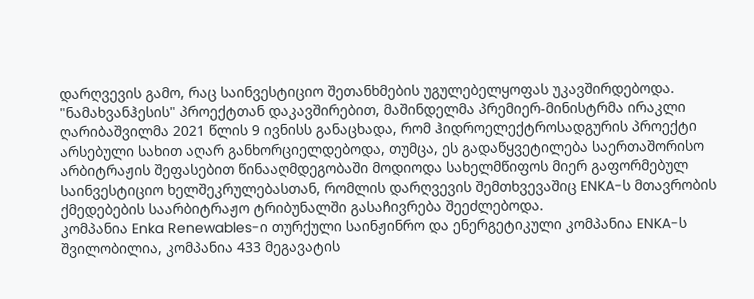დარღვევის გამო, რაც საინვესტიციო შეთანხმების უგულებელყოფას უკავშირდებოდა.
"ნამახვანჰესის" პროექტთან დაკავშირებით, მაშინდელმა პრემიერ-მინისტრმა ირაკლი ღარიბაშვილმა 2021 წლის 9 ივნისს განაცხადა, რომ ჰიდროელექტროსადგურის პროექტი არსებული სახით აღარ განხორციელდებოდა, თუმცა, ეს გადაწყვეტილება საერთაშორისო არბიტრაჟის შეფასებით წინააღმდეგობაში მოდიოდა სახელმწიფოს მიერ გაფორმებულ საინვესტიციო ხელშეკრულებასთან, რომლის დარღვევის შემთხვევაშიც ENKA-ს მთავრობის ქმედებების საარბიტრაჟო ტრიბუნალში გასაჩივრება შეეძლებოდა.
კომპანია Enka Renewables-ი თურქული საინჟინრო და ენერგეტიკული კომპანია ENKA-ს შვილობილია, კომპანია 433 მეგავატის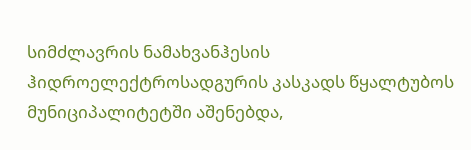სიმძლავრის ნამახვანჰესის ჰიდროელექტროსადგურის კასკადს წყალტუბოს მუნიციპალიტეტში აშენებდა,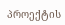პროექტის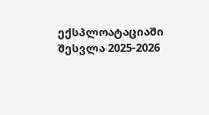ექსპლოატაციაში შესვლა 2025-2026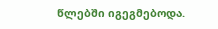წლებში იგეგმებოდა.